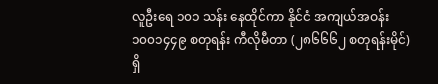လူဦးရေ ၁၀၁ သန်း နေထိုင်ကာ နိုင်ငံ အကျယ်အဝန်း ၁၀၀၁၄၄၉ စတုရန်း ကီလိုမီတာ (၂၈၆၆၆၂ စတုရန်းမိုင်) ရှိ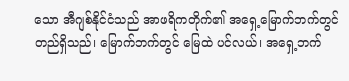သော အီဂျစ်နိုင်ငံသည် အာဖရိကတိုက်၏ အရှေ့မြောက်ဘက်တွင် တည်ရှိသည်၊ မြောက်ဘက်တွင် မြေထဲ ပင်လယ်၊ အရှေ့ဘက်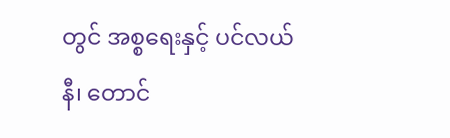တွင် အစ္စရေးနှင့် ပင်လယ်နီ၊ တောင်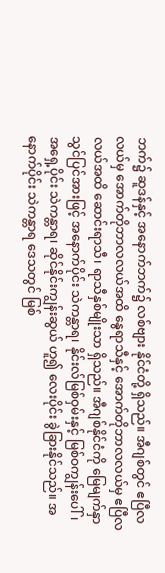ဘက်၌ ဆူဒန်နှင့် အနောက်ဘက်၌ လစ်ဗျား နိုင်ငံတို့ ရှိသည်။ အီဂျစ်တွင် ဧပြီလလယ်မှ အောက်တိုဘာလလယ်အထိ နွေရာသီနှင့် အောက်တိုဘာလလယ်မှ ဧပြီလလယ်အထိ ဆောင်းရာသီ၊ ရာသီနှစ်မျိုးသာ ရှိသည်။ အီဂျစ်နိုင်ငံကို မြေမျက်နှာ သွင်ပြင်အားဖြင့် အနောက်ပိုင်း သဲကန္တာရ၊ နိုင်းလ်မြစ်ဝှမ်းနှင့် မြစ်ဝကျွန်းပေါ်၊ အရှေ့ပိုင်း သဲကန္တာရ၊ ဆိုင်နိုင်းကျွန်းဆွယ် ဟူ၍ လေးပိုင်း ခွဲခြားနိုင်သည်။ အနောက်ပိုင်း သဲကန္တာရ ဒေသတွင် မြစ်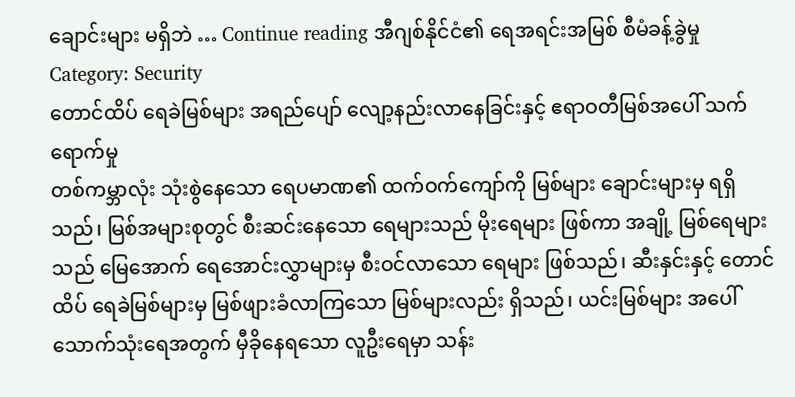ချောင်းများ မရှိဘဲ … Continue reading အီဂျစ်နိုင်ငံ၏ ရေအရင်းအမြစ် စီမံခန့်ခွဲမှု
Category: Security
တောင်ထိပ် ရေခဲမြစ်များ အရည်ပျော် လျော့နည်းလာနေခြင်းနှင့် ဧရာဝတီမြစ်အပေါ် သက်ရောက်မှု
တစ်ကမ္ဘာလုံး သုံးစွဲနေသော ရေပမာဏ၏ ထက်ဝက်ကျော်ကို မြစ်များ ချောင်းများမှ ရရှိသည်၊ မြစ်အများစုတွင် စီးဆင်းနေသော ရေများသည် မိုးရေများ ဖြစ်ကာ အချို့ မြစ်ရေများသည် မြေအောက် ရေအောင်းလွှာများမှ စီးဝင်လာသော ရေများ ဖြစ်သည်၊ ဆီးနှင်းနှင့် တောင်ထိပ် ရေခဲမြစ်များမှ မြစ်ဖျားခံလာကြသော မြစ်များလည်း ရှိသည်၊ ယင်းမြစ်များ အပေါ် သောက်သုံးရေအတွက် မှီခိုနေရသော လူဦးရေမှာ သန်း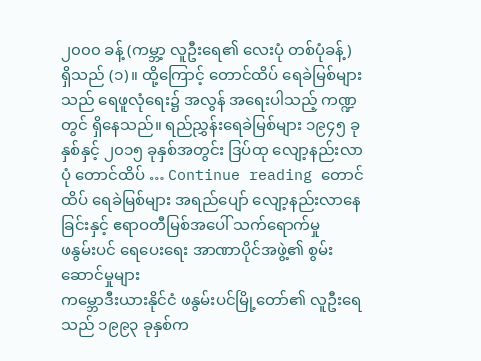၂၀၀၀ ခန့် (ကမ္ဘာ့ လူဦးရေ၏ လေးပုံ တစ်ပုံခန့်) ရှိသည် (၁)။ ထို့ကြောင့် တောင်ထိပ် ရေခဲမြစ်များသည် ရေဖူလုံရေး၌ အလွန် အရေးပါသည့် ကဏ္ဍတွင် ရှိနေသည်။ ရည်ညွှန်းရေခဲမြစ်များ ၁၉၄၅ ခုနှစ်နှင့် ၂၀၁၅ ခုနှစ်အတွင်း ဒြပ်ထု လျော့နည်းလာပုံ တောင်ထိပ် … Continue reading တောင်ထိပ် ရေခဲမြစ်များ အရည်ပျော် လျော့နည်းလာနေခြင်းနှင့် ဧရာဝတီမြစ်အပေါ် သက်ရောက်မှု
ဖနွမ်းပင် ရေပေးရေး အာဏာပိုင်အဖွဲ့၏ စွမ်းဆောင်မှုများ
ကမ္ဘောဒီးယားနိုင်ငံ ဖနွမ်းပင်မြို့တော်၏ လူဦးရေသည် ၁၉၉၃ ခုနှစ်က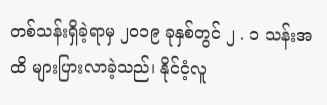တစ်သန်းရှိခဲ့ရာမှ ၂၀၁၉ ခုနှစ်တွင် ၂ . ၁ သန်းအထိ များပြားလာခဲ့သည်၊ နိုင်ငံ့လူ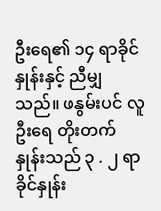ဦးရေ၏ ၁၄ ရာခိုင်နှုန်းနှင့် ညီမျှသည်။ ဖနွမ်းပင် လူဦးရေ တိုးတက်နှုန်းသည် ၃ . ၂ ရာခိုင်နှုန်း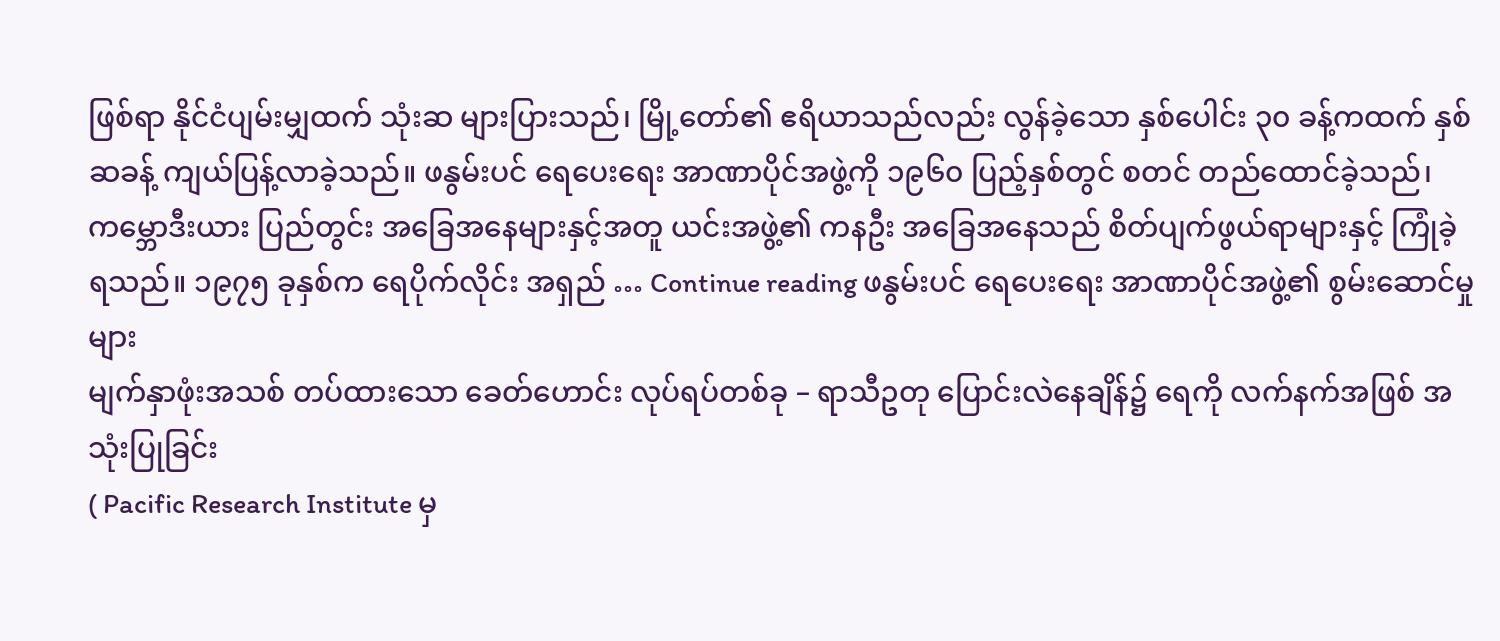ဖြစ်ရာ နိုင်ငံပျမ်းမျှထက် သုံးဆ များပြားသည်၊ မြို့တော်၏ ဧရိယာသည်လည်း လွန်ခဲ့သော နှစ်ပေါင်း ၃၀ ခန့်ကထက် နှစ်ဆခန့် ကျယ်ပြန့်လာခဲ့သည်။ ဖနွမ်းပင် ရေပေးရေး အာဏာပိုင်အဖွဲ့ကို ၁၉၆၀ ပြည့်နှစ်တွင် စတင် တည်ထောင်ခဲ့သည်၊ ကမ္ဘောဒီးယား ပြည်တွင်း အခြေအနေများနှင့်အတူ ယင်းအဖွဲ့၏ ကနဦး အခြေအနေသည် စိတ်ပျက်ဖွယ်ရာများနှင့် ကြုံခဲ့ရသည်။ ၁၉၇၅ ခုနှစ်က ရေပိုက်လိုင်း အရှည် … Continue reading ဖနွမ်းပင် ရေပေးရေး အာဏာပိုင်အဖွဲ့၏ စွမ်းဆောင်မှုများ
မျက်နှာဖုံးအသစ် တပ်ထားသော ခေတ်ဟောင်း လုပ်ရပ်တစ်ခု – ရာသီဥတု ပြောင်းလဲနေချိန်၌ ရေကို လက်နက်အဖြစ် အသုံးပြုခြင်း
( Pacific Research Institute မှ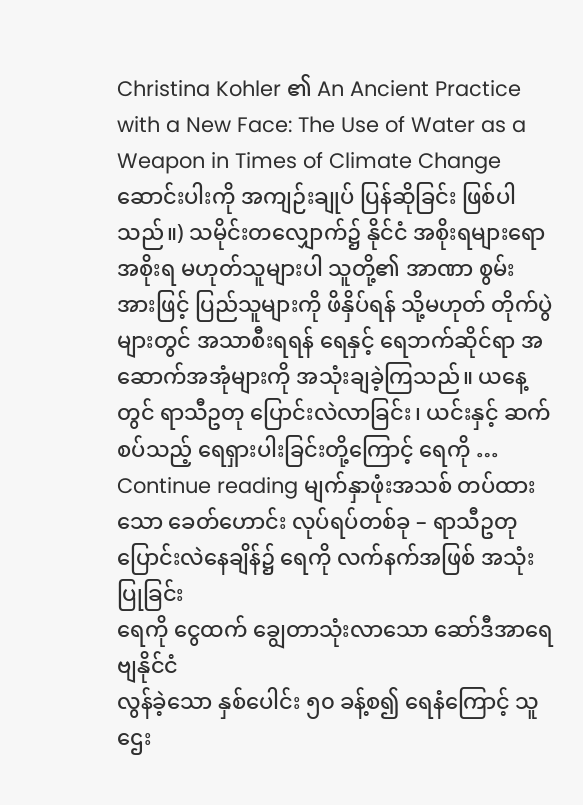Christina Kohler ၏ An Ancient Practice with a New Face: The Use of Water as a Weapon in Times of Climate Change ဆောင်းပါးကို အကျဉ်းချုပ် ပြန်ဆိုခြင်း ဖြစ်ပါသည်။) သမိုင်းတလျှောက်၌ နိုင်ငံ အစိုးရများရော အစိုးရ မဟုတ်သူများပါ သူတို့၏ အာဏာ စွမ်းအားဖြင့် ပြည်သူများကို ဖိနှိပ်ရန် သို့မဟုတ် တိုက်ပွဲများတွင် အသာစီးရရန် ရေနှင့် ရေဘက်ဆိုင်ရာ အဆောက်အအုံများကို အသုံးချခဲ့ကြသည်။ ယနေ့တွင် ရာသီဥတု ပြောင်းလဲလာခြင်း၊ ယင်းနှင့် ဆက်စပ်သည့် ရေရှားပါးခြင်းတို့ကြောင့် ရေကို … Continue reading မျက်နှာဖုံးအသစ် တပ်ထားသော ခေတ်ဟောင်း လုပ်ရပ်တစ်ခု – ရာသီဥတု ပြောင်းလဲနေချိန်၌ ရေကို လက်နက်အဖြစ် အသုံးပြုခြင်း
ရေကို ငွေထက် ချွေတာသုံးလာသော ဆော်ဒီအာရေဗျနိုင်ငံ
လွန်ခဲ့သော နှစ်ပေါင်း ၅၀ ခန့်စ၍ ရေနံကြောင့် သူဌေး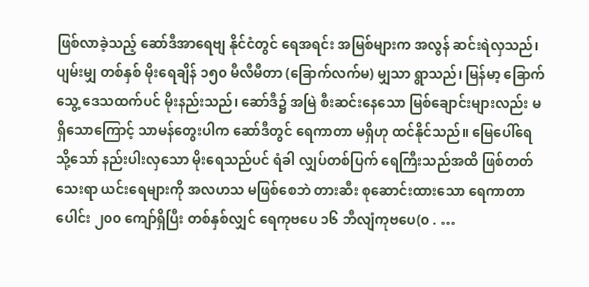ဖြစ်လာခဲ့သည့် ဆော်ဒီအာရေဗျ နိုင်ငံတွင် ရေအရင်း အမြစ်များက အလွန် ဆင်းရဲလှသည်၊ ပျမ်းမျှ တစ်နှစ် မိုးရေချိန် ၁၅၀ မီလီမီတာ (ခြောက်လက်မ) မျှသာ ရွာသည်၊ မြန်မာ့ ခြောက်သွေ့ ဒေသထက်ပင် မိုးနည်းသည်၊ ဆော်ဒီ၌ အမြဲ စီးဆင်းနေသော မြစ်ချောင်းများလည်း မရှိသောကြောင့် သာမန်တွေးပါက ဆော်ဒီတွင် ရေကာတာ မရှိဟု ထင်နိုင်သည်။ မြေပေါ်ရေ သို့သော် နည်းပါးလှသော မိုးရေသည်ပင် ရံခါ လျှပ်တစ်ပြက် ရေကြီးသည်အထိ ဖြစ်တတ်သေးရာ ယင်းရေများကို အလဟသ မဖြစ်စေဘဲ တားဆီး စုဆောင်းထားသော ရေကာတာပေါင်း ၂၀၀ ကျော်ရှိပြီး တစ်နှစ်လျှင် ရေကုဗပေ ၁၆ ဘီလျံကုဗပေ(၀ . …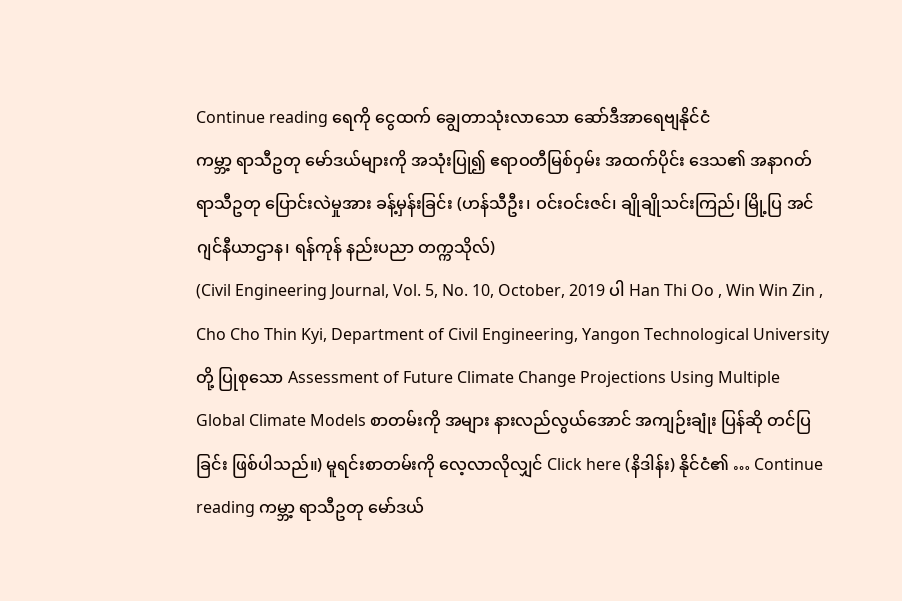Continue reading ရေကို ငွေထက် ချွေတာသုံးလာသော ဆော်ဒီအာရေဗျနိုင်ငံ
ကမ္ဘာ့ ရာသီဥတု မော်ဒယ်များကို အသုံးပြု၍ ဧရာဝတီမြစ်ဝှမ်း အထက်ပိုင်း ဒေသ၏ အနာဂတ် ရာသီဥတု ပြောင်းလဲမှုအား ခန့်မှန်းခြင်း (ဟန်သီဦး၊ ဝင်းဝင်းဇင်၊ ချိုချိုသင်းကြည်၊ မြို့ပြ အင်ဂျင်နီယာဌာန၊ ရန်ကုန် နည်းပညာ တက္ကသိုလ်)
(Civil Engineering Journal, Vol. 5, No. 10, October, 2019 ပါ Han Thi Oo , Win Win Zin , Cho Cho Thin Kyi, Department of Civil Engineering, Yangon Technological University တို့ ပြုစုသော Assessment of Future Climate Change Projections Using Multiple Global Climate Models စာတမ်းကို အများ နားလည်လွယ်အောင် အကျဉ်းချုံး ပြန်ဆို တင်ပြခြင်း ဖြစ်ပါသည်။) မူရင်းစာတမ်းကို လေ့လာလိုလျှင် Click here (နိဒါန်း) နိုင်ငံ၏ … Continue reading ကမ္ဘာ့ ရာသီဥတု မော်ဒယ်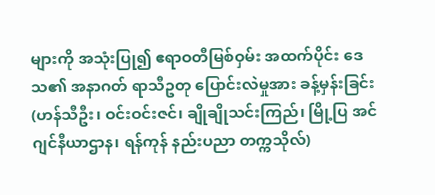များကို အသုံးပြု၍ ဧရာဝတီမြစ်ဝှမ်း အထက်ပိုင်း ဒေသ၏ အနာဂတ် ရာသီဥတု ပြောင်းလဲမှုအား ခန့်မှန်းခြင်း (ဟန်သီဦး၊ ဝင်းဝင်းဇင်၊ ချိုချိုသင်းကြည်၊ မြို့ပြ အင်ဂျင်နီယာဌာန၊ ရန်ကုန် နည်းပညာ တက္ကသိုလ်)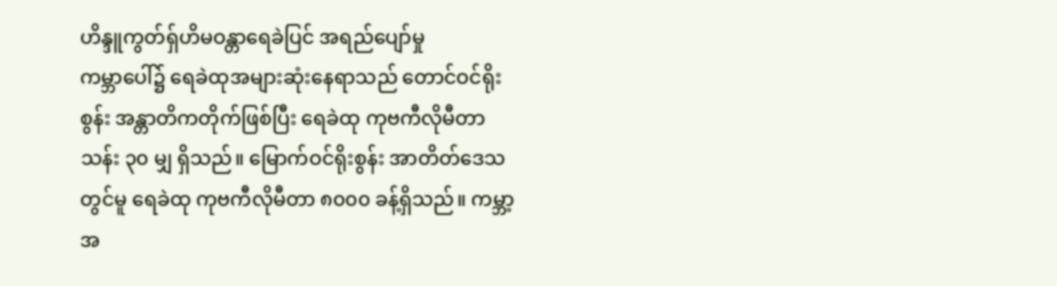ဟိန္ဒူကွတ်ရှ်ဟိမဝန္တာရေခဲပြင် အရည်ပျော်မှု
ကမ္ဘာပေါ်၌ ရေခဲထုအများဆုံးနေရာသည် တောင်ဝင်ရိုးစွန်း အန္တာတိကတိုက်ဖြစ်ပြီး ရေခဲထု ကုဗကီလိုမီတာ သန်း ၃၀ မျှ ရှိသည်။ မြောက်ဝင်ရိုးစွန်း အာတိတ်ဒေသတွင်မူ ရေခဲထု ကုဗကီလိုမီတာ ၈၀၀၀ ခန့်ရှိသည်။ ကမ္ဘာ့အ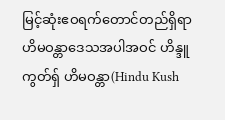မြင့်ဆုံးဧဝရက်တောင်တည်ရှိရာ ဟိမဝန္တာဒေသအပါအဝင် ဟိန္ဒူကွတ်ရှ် ဟိမဝန္တာ(Hindu Kush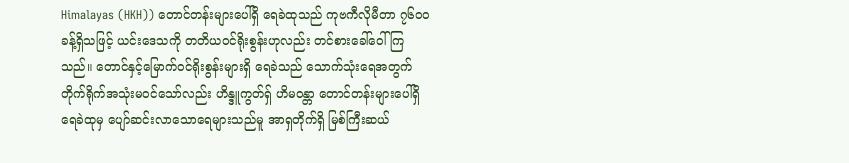Himalayas (HKH)) တောင်တန်းများပေါ်ရှိ ရေခဲထုသည် ကုဗကီလိုမီတာ ၇၆၀၀ ခန့်ရှိသဖြင့် ယင်းဒေသကို တတိယဝင်ရိုးစွန်းဟုလည်း တင်စားခေါ်ဝေါ်ကြသည်။ တောင်နှင့်မြောက်ဝင်ရိုးစွန်းများရှိ ရေခဲသည် သောက်သုံးရေအတွက် တိုက်ရိုက်အသုံးမဝင်သော်လည်း ဟိန္ဒူကွတ်ရှ် ဟိမဝန္တာ တောင်တန်းများပေါ်ရှိ ရေခဲထုမှ ပျော်ဆင်းလာသောရေများသည်မူ အာရှတိုက်ရှိ မြစ်ကြီးဆယ်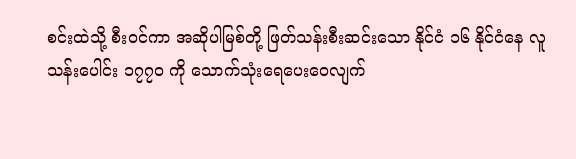စင်းထဲသို့ စီးဝင်ကာ အဆိုပါမြစ်တို့ ဖြတ်သန်းစီးဆင်းသော နိုင်ငံ ၁၆ နိုင်ငံနေ လူသန်းပေါင်း ၁၇၇၀ ကို သောက်သုံးရေပေးဝေလျက်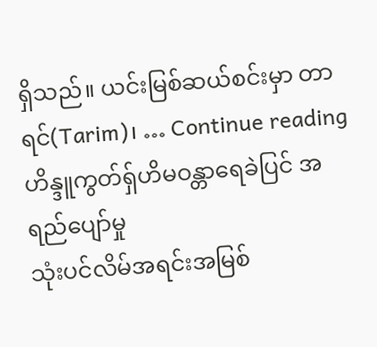ရှိသည်။ ယင်းမြစ်ဆယ်စင်းမှာ တာရင်(Tarim)၊ … Continue reading ဟိန္ဒူကွတ်ရှ်ဟိမဝန္တာရေခဲပြင် အရည်ပျော်မှု
သုံးပင်လိမ်အရင်းအမြစ်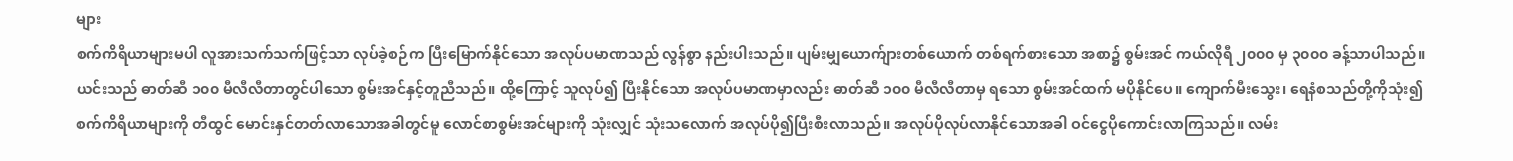များ
စက်ကိရိယာများမပါ လူအားသက်သက်ဖြင့်သာ လုပ်ခဲ့စဉ်က ပြီးမြောက်နိုင်သော အလုပ်ပမာဏသည် လွန်စွာ နည်းပါးသည်။ ပျမ်းမျှယောက်ျားတစ်ယောက် တစ်ရက်စားသော အစာ၌ စွမ်းအင် ကယ်လိုရီ ၂၀၀၀ မှ ၃၀၀၀ ခန့်သာပါသည်။ ယင်းသည် ဓာတ်ဆီ ၁၀၀ မီလီလီတာတွင်ပါသော စွမ်းအင်နှင့်တူညီသည်။ ထို့ကြောင့် သူလုပ်၍ ပြီးနိုင်သော အလုပ်ပမာဏမှာလည်း ဓာတ်ဆီ ၁၀၀ မီလီလီတာမှ ရသော စွမ်းအင်ထက် မပိုနိုင်ပေ။ ကျောက်မီးသွေး၊ ရေနံစသည်တို့ကိုသုံး၍ စက်ကိရိယာများကို တီထွင် မောင်းနှင်တတ်လာသောအခါတွင်မူ လောင်စာစွမ်းအင်များကို သုံးလျှင် သုံးသလောက် အလုပ်ပို၍ပြီးစီးလာသည်။ အလုပ်ပိုလုပ်လာနိုင်သောအခါ ဝင်ငွေပိုကောင်းလာကြသည်။ လမ်း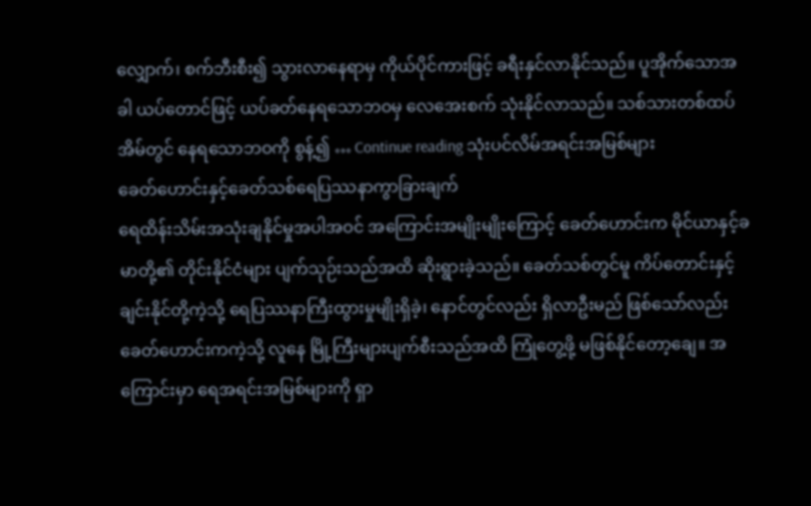လျှောက်၊ စက်ဘီးစီး၍ သွားလာနေရာမှ ကိုယ်ပိုင်ကားဖြင့် ခရီးနှင်လာနိုင်သည်။ ပူအိုက်သောအခါ ယပ်တောင်ဖြင့် ယပ်ခတ်နေရသောဘဝမှ လေအေးစက် သုံးနိုင်လာသည်။ သစ်သားတစ်ထပ်အိမ်တွင် နေရသောဘဝကို စွန့်၍ … Continue reading သုံးပင်လိမ်အရင်းအမြစ်များ
ခေတ်ဟောင်းနှင့်ခေတ်သစ်ရေပြဿနာကွာခြားချက်
ရေထိန်းသိမ်းအသုံးချနိုင်မှုအပါအဝင် အကြောင်းအမျိုးမျိုးကြောင့် ခေတ်ဟောင်းက မိုင်ယာနှင့်ခမာတို့၏ တိုင်းနိုင်ငံများ ပျက်သုဉ်းသည်အထိ ဆိုးရွားခဲ့သည်။ ခေတ်သစ်တွင်မူ ကိပ်တောင်းနှင့်ချင်းနိုင်တို့ကဲ့သို့ ရေပြဿနာကြီးထွားမှုမျိုးရှိခဲ့၊ နောင်တွင်လည်း ရှိလာဦးမည် ဖြစ်သော်လည်း ခေတ်ဟောင်းကကဲ့သို့ လူနေ မြို့ကြီးများပျက်စီးသည်အထိ ကြုံတွေ့ဖို့ မဖြစ်နိုင်တော့ချေ။ အကြောင်းမှာ ရေအရင်းအမြစ်များကို ရှာ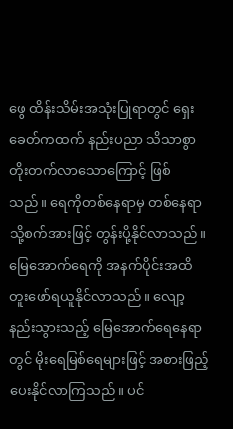ဖွေ ထိန်းသိမ်းအသုံးပြုရာတွင် ရှေးခေတ်ကထက် နည်းပညာ သိသာစွာတိုးတက်လာသောကြောင့် ဖြစ်သည်။ ရေကိုတစ်နေရာမှ တစ်နေရာသို့စက်အားဖြင့် တွန်းပို့နိုင်လာသည်။ မြေအောက်ရေကို အနက်ပိုင်းအထိ တူးဖော်ရယူနိုင်လာသည်။ လျော့နည်းသွားသည့် မြေအောက်ရေနေရာတွင် မိုးရေမြစ်ရေများဖြင့် အစားဖြည့်ပေးနိုင်လာကြသည်။ ပင်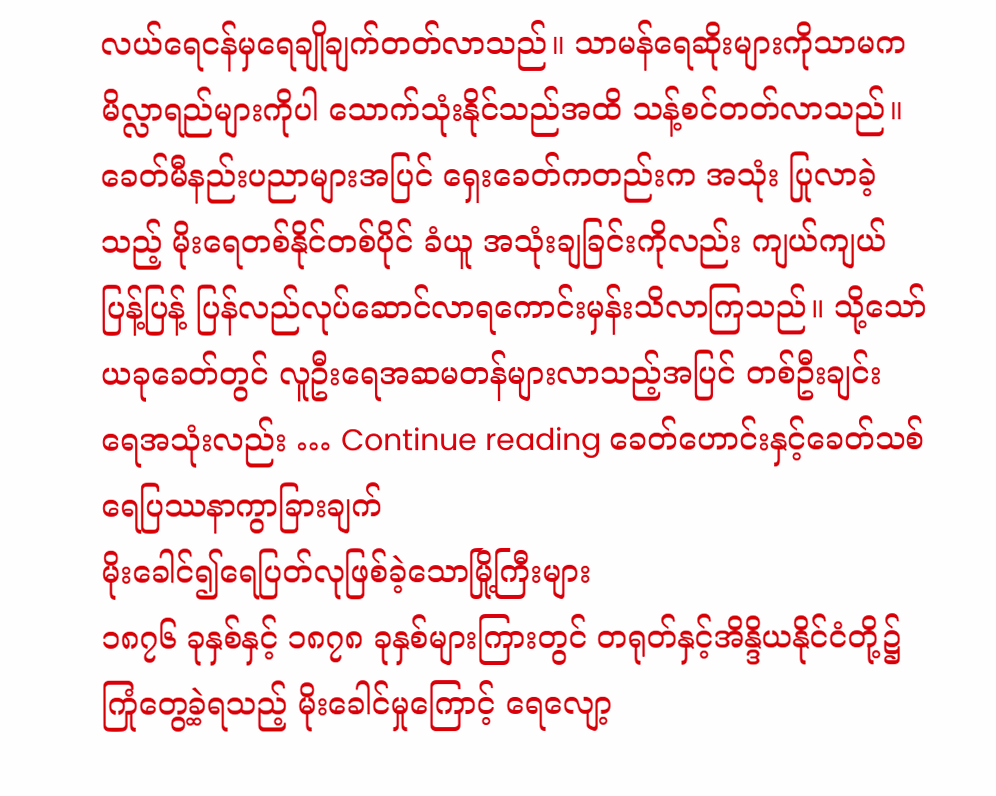လယ်ရေငန်မှရေချိုချက်တတ်လာသည်။ သာမန်ရေဆိုးများကိုသာမက မိလ္လာရည်များကိုပါ သောက်သုံးနိုင်သည်အထိ သန့်စင်တတ်လာသည်။ ခေတ်မီနည်းပညာများအပြင် ရှေးခေတ်ကတည်းက အသုံး ပြုလာခဲ့သည့် မိုးရေတစ်နိုင်တစ်ပိုင် ခံယူ အသုံးချခြင်းကိုလည်း ကျယ်ကျယ်ပြန့်ပြန့် ပြန်လည်လုပ်ဆောင်လာရကောင်းမှန်းသိလာကြသည်။ သို့သော် ယခုခေတ်တွင် လူဦးရေအဆမတန်များလာသည့်အပြင် တစ်ဦးချင်း ရေအသုံးလည်း … Continue reading ခေတ်ဟောင်းနှင့်ခေတ်သစ်ရေပြဿနာကွာခြားချက်
မိုးခေါင်၍ရေပြတ်လုဖြစ်ခဲ့သောမြို့ကြီးများ
၁၈၇၆ ခုနှစ်နှင့် ၁၈၇၈ ခုနှစ်များကြားတွင် တရုတ်နှင့်အိန္ဒိယနိုင်ငံတို့၌ ကြုံတွေ့ခဲ့ရသည့် မိုးခေါင်မှုကြောင့် ရေလျော့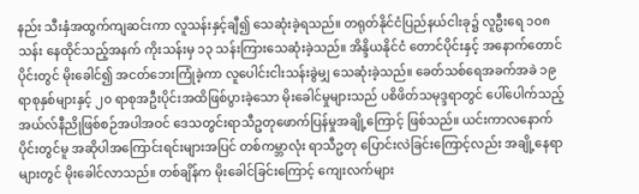နည်း သီးနှံအထွက်ကျဆင်းကာ လူသန်းနှင့်ချီ၍ သေဆုံးခဲ့ရသည်။ တရုတ်နိုင်ငံပြည်နယ်ငါးခု၌ လူဦးရေ ၁၀၈ သန်း နေထိုင်သည့်အနက် ကိုးသန်းမှ ၁၃ သန်းကြားသေဆုံးခဲ့သည်။ အိန္ဒိယနိုင်ငံ တောင်ပိုင်းနှင့် အနောက်တောင်ပိုင်းတွင် မိုးခေါင်၍ အငတ်ဘေးကြုံခဲ့ကာ လူပေါင်းငါးသန်းခွဲမျှ သေဆုံးခဲ့သည်။ ခေတ်သစ်ရေအခက်အခဲ ၁၉ ရာစုနှစ်များနှင့် ၂၀ ရာစုအဦးပိုင်းအထိဖြစ်ပွားခဲ့သော မိုးခေါင်မှုများသည် ပစိဖိတ်သမုဒ္ဒရာတွင် ပေါ်ပေါက်သည့် အယ်လ်နီညိုဖြစ်စဉ်အပါအဝင် ဒေသတွင်းရာသီဥတုဖောက်ပြန်မှုအချို့ကြောင့် ဖြစ်သည်။ ယင်းကာလနောက်ပိုင်းတွင်မူ အဆိုပါအကြောင်းရင်းများအပြင် တစ်ကမ္ဘာလုံး ရာသီဥတု ပြောင်းလဲခြင်းကြောင့်လည်း အချို့နေရာများတွင် မိုးခေါင်လာသည်။ တစ်ချိန်က မိုးခေါင်ခြင်းကြောင့် ကျေးလက်များ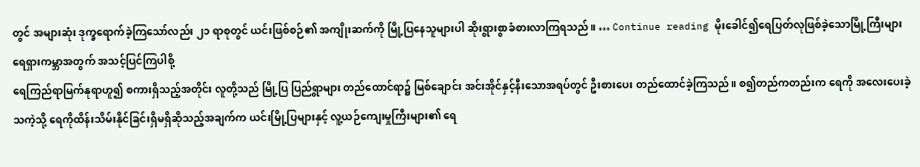တွင် အများဆုံး ဒုက္ခရောက်ခဲ့ကြသော်လည်း ၂၁ ရာစုတွင် ယင်းဖြစ်စဉ်၏ အကျိုးဆက်ကို မြို့ပြနေသူများပါ ဆိုးရွားစွာခံစားလာကြရသည်။ … Continue reading မိုးခေါင်၍ရေပြတ်လုဖြစ်ခဲ့သောမြို့ကြီးများ
ရေရှားကမ္ဘာအတွက် အသင့်ပြင်ကြပါစို့
ရေကြည်ရာမြက်နုရာဟူ၍ စကားရှိသည့်အတိုင်း လူတို့သည် မြို့ပြ ပြည်ရွာများ တည်ထောင်ရာ၌ မြစ်ချောင်း အင်းအိုင်နှင့်နီးသောအရပ်တွင် ဦးစားပေး တည်ထောင်ခဲ့ကြသည်။ စ၍တည်ကတည်းက ရေကို အလေးပေးခဲ့သကဲ့သို့ ရေကိုထိန်းသိမ်းနိုင်ခြင်းရှိမရှိဆိုသည့်အချက်က ယင်းမြို့ပြများနှင့် လူ့ယဉ်ကျေးမှုကြီးများ၏ ရေ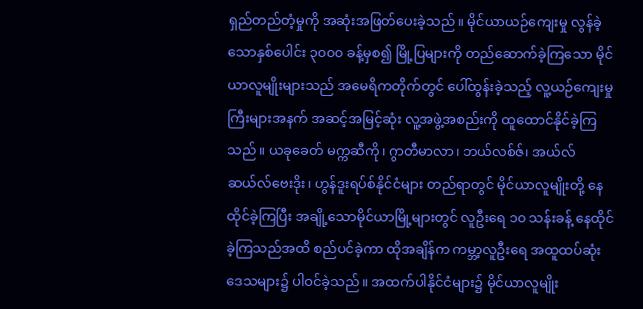ရှည်တည်တံ့မှုကို အဆုံးအဖြတ်ပေးခဲ့သည်။ မိုင်ယာယဉ်ကျေးမှု လွန်ခဲ့သောနှစ်ပေါင်း ၃၀၀၀ ခန့်မှစ၍ မြို့ပြများကို တည်ဆောက်ခဲ့ကြသော မိုင်ယာလူမျိုးများသည် အမေရိကတိုက်တွင် ပေါ်ထွန်းခဲ့သည့် လူ့ယဉ်ကျေးမှုကြီးများအနက် အဆင့်အမြင့်ဆုံး လူ့အဖွဲ့အစည်းကို ထူထောင်နိုင်ခဲ့ကြသည်။ ယခုခေတ် မက္ကဆီကို၊ ဂွာတီမာလာ၊ ဘယ်လစ်ဇ်၊ အယ်လ်ဆယ်လ်ဗေးဒိုး၊ ဟွန်ဒူးရပ်စ်နိုင်ငံများ တည်ရာတွင် မိုင်ယာလူမျိုးတို့ နေထိုင်ခဲ့ကြပြီး အချို့သောမိုင်ယာမြို့များတွင် လူဦးရေ ၁၀ သန်းခန့် နေထိုင်ခဲ့ကြသည်အထိ စည်ပင်ခဲ့ကာ ထိုအချိန်က ကမ္ဘာ့လူဦးရေ အထူထပ်ဆုံးဒေသများ၌ ပါဝင်ခဲ့သည်။ အထက်ပါနိုင်ငံများ၌ မိုင်ယာလူမျိုး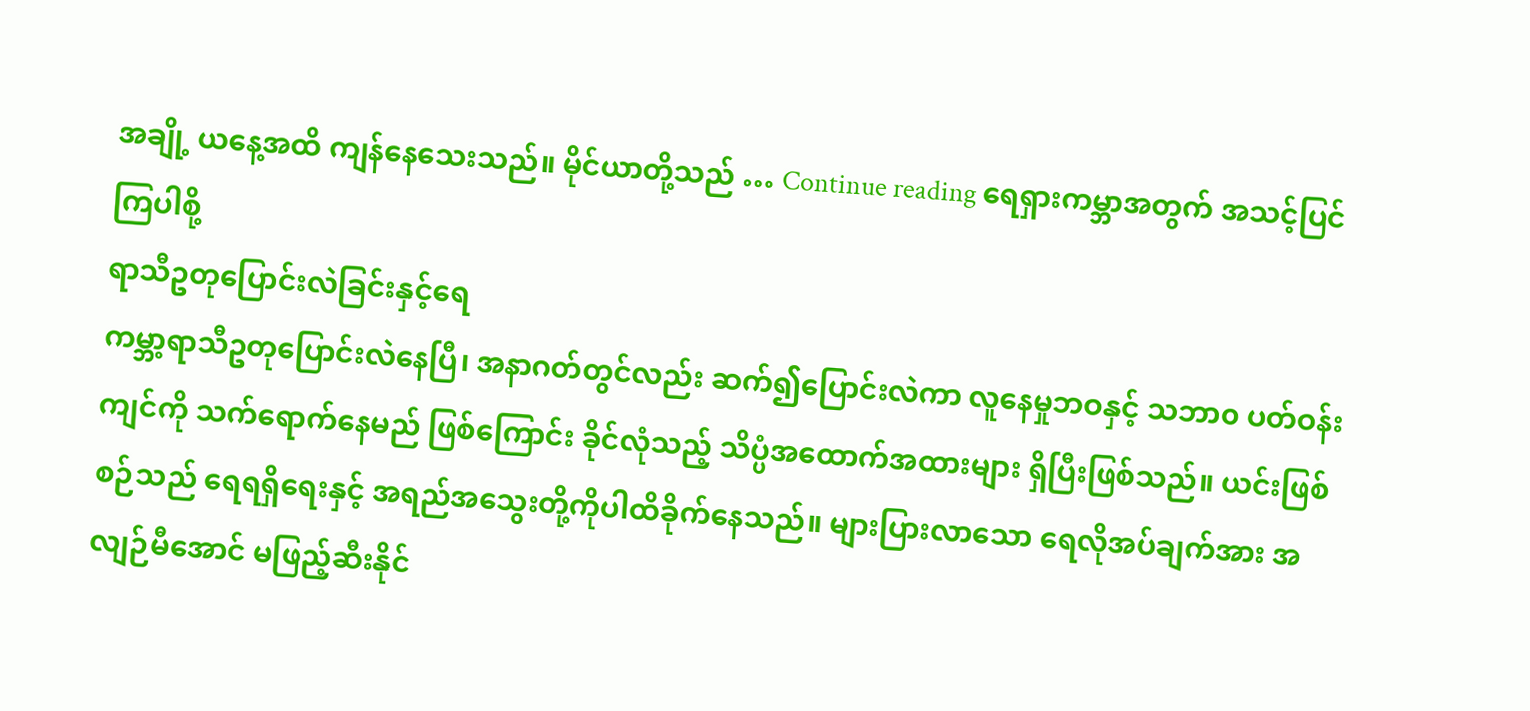အချို့ ယနေ့အထိ ကျန်နေသေးသည်။ မိုင်ယာတို့သည် … Continue reading ရေရှားကမ္ဘာအတွက် အသင့်ပြင်ကြပါစို့
ရာသီဥတုပြောင်းလဲခြင်းနှင့်ရေ
ကမ္ဘာ့ရာသီဥတုပြောင်းလဲနေပြီ၊ အနာဂတ်တွင်လည်း ဆက်၍ပြောင်းလဲကာ လူနေမှုဘဝနှင့် သဘာ၀ ပတ်ဝန်းကျင်ကို သက်ရောက်နေမည် ဖြစ်ကြောင်း ခိုင်လုံသည့် သိပ္ပံအထောက်အထားများ ရှိပြီးဖြစ်သည်။ ယင်းဖြစ်စဉ်သည် ရေရရှိရေးနှင့် အရည်အသွေးတို့ကိုပါထိခိုက်နေသည်။ များပြားလာသော ရေလိုအပ်ချက်အား အလျဉ်မီအောင် မဖြည့်ဆီးနိုင်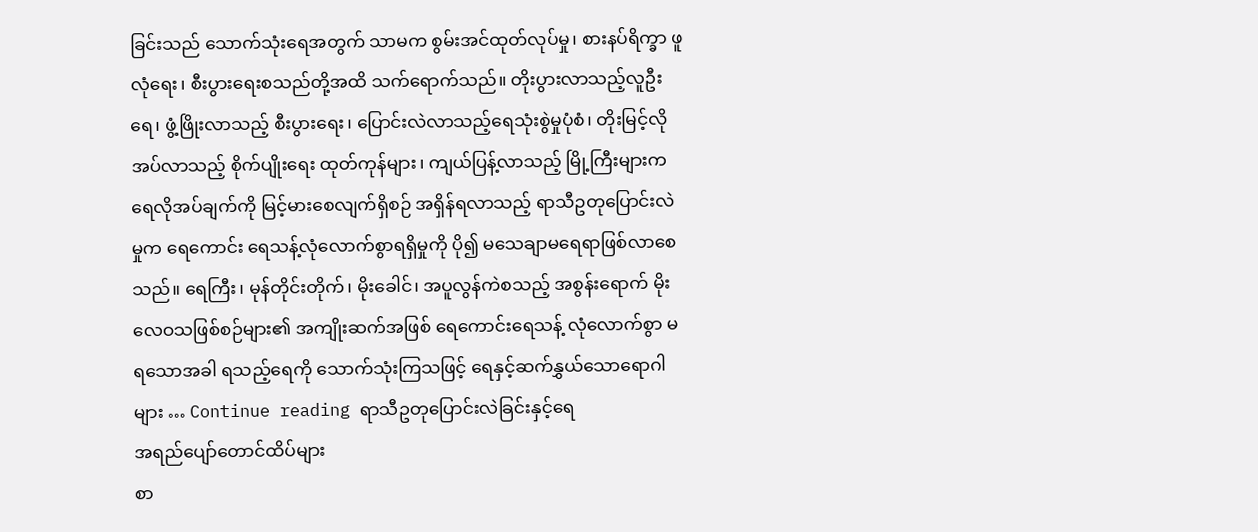ခြင်းသည် သောက်သုံးရေအတွက် သာမက စွမ်းအင်ထုတ်လုပ်မှု၊ စားနပ်ရိက္ခာ ဖူလုံရေး၊ စီးပွားရေးစသည်တို့အထိ သက်ရောက်သည်။ တိုးပွားလာသည့်လူဦးရေ၊ ဖွံ့ဖြိုးလာသည့် စီးပွားရေး၊ ပြောင်းလဲလာသည့်ရေသုံးစွဲမှုပုံစံ၊ တိုးမြင့်လိုအပ်လာသည့် စိုက်ပျိုးရေး ထုတ်ကုန်များ၊ ကျယ်ပြန့်လာသည့် မြို့ကြီးများက ရေလိုအပ်ချက်ကို မြင့်မားစေလျက်ရှိစဉ် အရှိန်ရလာသည့် ရာသီဥတုပြောင်းလဲမှုက ရေကောင်း ရေသန့်လုံလောက်စွာရရှိမှုကို ပို၍ မသေချာမရေရာဖြစ်လာစေသည်။ ရေကြီး၊ မုန်တိုင်းတိုက်၊ မိုးခေါင်၊ အပူလွန်ကဲစသည့် အစွန်းရောက် မိုးလေဝသဖြစ်စဉ်များ၏ အကျိုးဆက်အဖြစ် ရေကောင်းရေသန့် လုံလောက်စွာ မရသောအခါ ရသည့်ရေကို သောက်သုံးကြသဖြင့် ရေနှင့်ဆက်နွှယ်သောရောဂါများ … Continue reading ရာသီဥတုပြောင်းလဲခြင်းနှင့်ရေ
အရည်ပျော်တောင်ထိပ်များ
စာ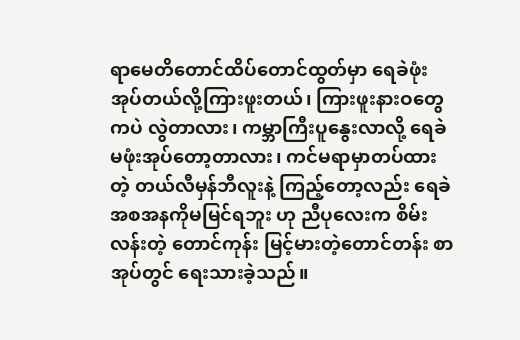ရာမေတိတောင်ထိပ်တောင်ထွတ်မှာ ရေခဲဖုံးအုပ်တယ်လို့ကြားဖူးတယ်၊ ကြားဖူးနားဝတွေကပဲ လွဲတာလား၊ ကမ္ဘာကြီးပူနွေးလာလို့ ရေခဲ မဖုံးအုပ်တော့တာလား၊ ကင်မရာမှာတပ်ထားတဲ့ တယ်လီမှန်ဘီလူးနဲ့ ကြည့်တော့လည်း ရေခဲအစအနကိုမမြင်ရဘူး ဟု ညီပုလေးက စိမ်းလန်းတဲ့ တောင်ကုန်း မြင့်မားတဲ့တောင်တန်း စာအုပ်တွင် ရေးသားခဲ့သည်။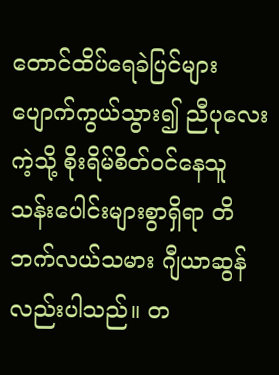တောင်ထိပ်ရေခဲပြင်များ ပျောက်ကွယ်သွား၍ ညီပုလေးကဲ့သို့ စိုးရိမ်စိတ်ဝင်နေသူသန်းပေါင်းများစွာရှိရာ တိဘက်လယ်သမား ဂျီယာဆွန်လည်းပါသည်။ တ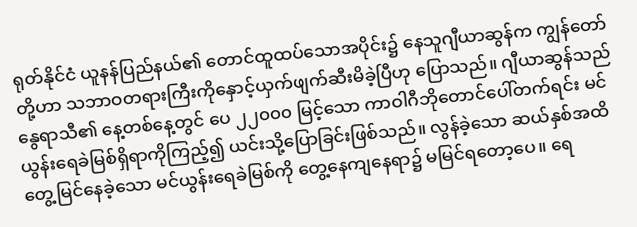ရုတ်နိုင်ငံ ယူနန်ပြည်နယ်၏ တောင်ထူထပ်သောအပိုင်း၌ နေသူဂျီယာဆွန်က ကျွန်တော်တို့ဟာ သဘာဝတရားကြီးကိုနှောင့်ယှက်ဖျက်ဆီးမိခဲ့ပြီဟု ပြောသည်။ ဂျီယာဆွန်သည် နွေရာသီ၏ နေ့တစ်နေ့တွင် ပေ ၂၂၀၀၀ မြင့်သော ကာဝါဂီဘိုတောင်ပေါ်တက်ရင်း မင်ယွန်းရေခဲမြစ်ရှိရာကိုကြည့်၍ ယင်းသို့ပြောခြင်းဖြစ်သည်။ လွန်ခဲ့သော ဆယ်နှစ်အထိ တွေ့မြင်နေခဲ့သော မင်ယွန်းရေခဲမြစ်ကို တွေ့နေကျနေရာ၌ မမြင်ရတော့ပေ။ ရေ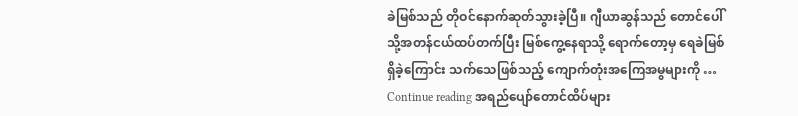ခဲမြစ်သည် တိုဝင်နောက်ဆုတ်သွားခဲ့ပြီ။ ဂျီယာဆွန်သည် တောင်ပေါ်သို့အတန်ငယ်ထပ်တက်ပြီး မြစ်ကွေ့နေရာသို့ ရောက်တော့မှ ရေခဲမြစ်ရှိခဲ့ကြောင်း သက်သေဖြစ်သည့် ကျောက်တုံးအကြေအမွများကို … Continue reading အရည်ပျော်တောင်ထိပ်များ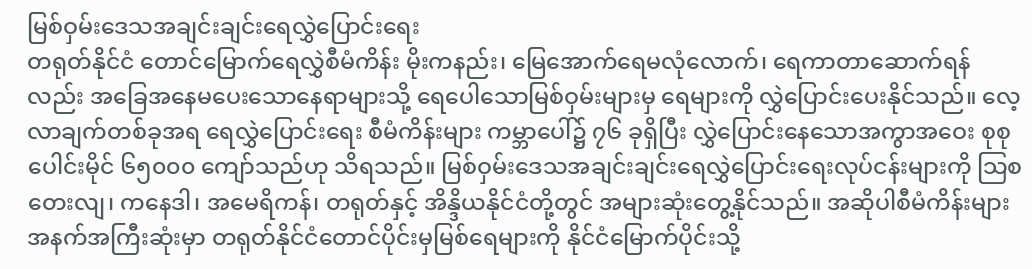မြစ်ဝှမ်းဒေသအချင်းချင်းရေလွှဲပြောင်းရေး
တရုတ်နိုင်ငံ တောင်မြောက်ရေလွှဲစီမံကိန်း မိုးကနည်း၊ မြေအောက်ရေမလုံလောက်၊ ရေကာတာဆောက်ရန်လည်း အခြေအနေမပေးသောနေရာများသို့ ရေပေါသောမြစ်ဝှမ်းများမှ ရေများကို လွှဲပြောင်းပေးနိုင်သည်။ လေ့လာချက်တစ်ခုအရ ရေလွှဲပြောင်းရေး စီမံကိန်းများ ကမ္ဘာပေါ်၌ ၇၆ ခုရှိပြီး လွှဲပြောင်းနေသောအကွာအဝေး စုစုပေါင်းမိုင် ၆၅၀၀၀ ကျော်သည်ဟု သိရသည်။ မြစ်ဝှမ်းဒေသအချင်းချင်းရေလွှဲပြောင်းရေးလုပ်ငန်းများကို သြစတေးလျ၊ ကနေဒါ၊ အမေရိကန်၊ တရုတ်နှင့် အိန္ဒိယနိုင်ငံတို့တွင် အများဆုံးတွေ့နိုင်သည်။ အဆိုပါစီမံကိန်းများအနက်အကြီးဆုံးမှာ တရုတ်နိုင်ငံတောင်ပိုင်းမှမြစ်ရေများကို နိုင်ငံမြောက်ပိုင်းသို့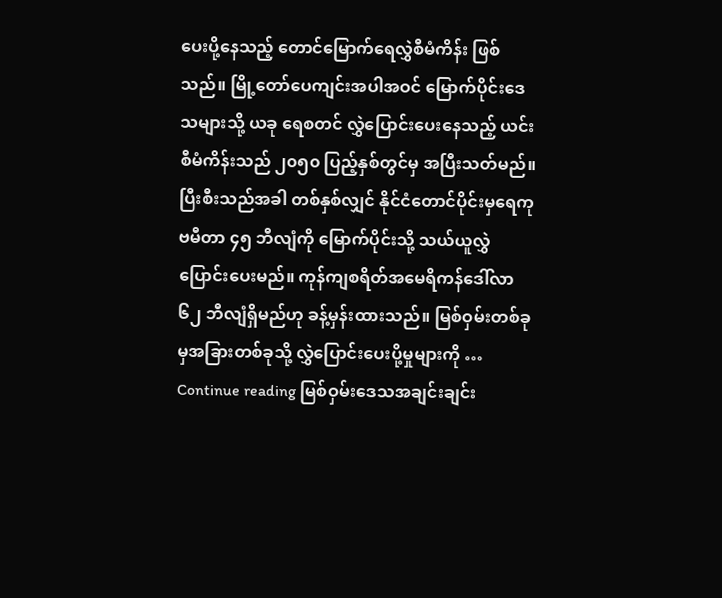ပေးပို့နေသည့် တောင်မြောက်ရေလွှဲစီမံကိန်း ဖြစ်သည်။ မြို့တော်ပေကျင်းအပါအဝင် မြောက်ပိုင်းဒေသများသို့ ယခု ရေစတင် လွှဲပြောင်းပေးနေသည့် ယင်းစီမံကိန်းသည် ၂၀၅၀ ပြည့်နှစ်တွင်မှ အပြီးသတ်မည်။ ပြီးစီးသည်အခါ တစ်နှစ်လျှင် နိုင်ငံတောင်ပိုင်းမှရေကုဗမီတာ ၄၅ ဘီလျံကို မြောက်ပိုင်းသို့ သယ်ယူလွှဲပြောင်းပေးမည်။ ကုန်ကျစရိတ်အမေရိကန်ဒေါ်လာ ၆၂ ဘီလျံရှိမည်ဟု ခန့်မှန်းထားသည်။ မြစ်ဝှမ်းတစ်ခုမှအခြားတစ်ခုသို့ လွှဲပြောင်းပေးပို့မှုများကို … Continue reading မြစ်ဝှမ်းဒေသအချင်းချင်း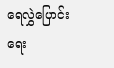ရေလွှဲပြောင်းရေး